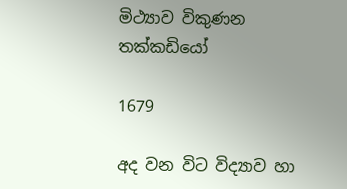මිථ්‍යාව විකුණන තක්කඩියෝ

1679

අද වන විට විද්‍යාව හා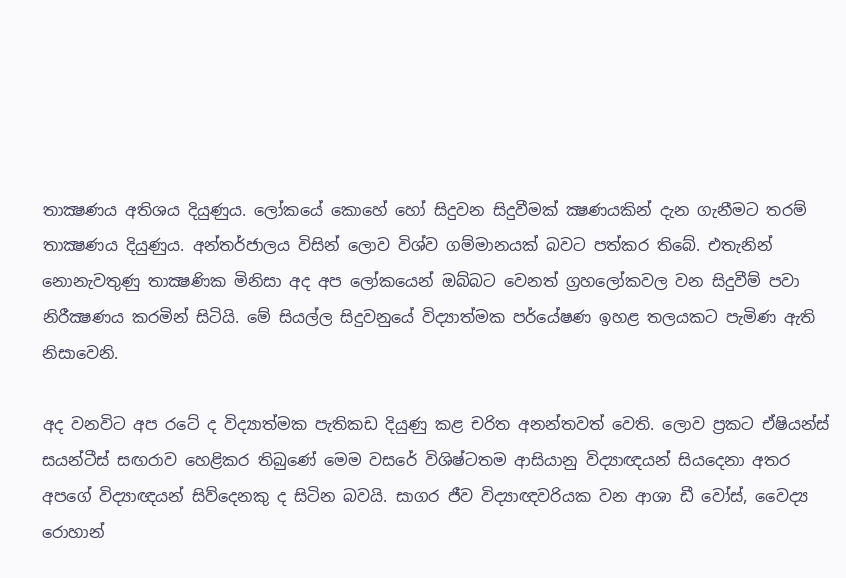තාක්‍ෂණය අතිශය දියුණුය. ලෝකයේ කොහේ හෝ සිදුවන සිදුවීමක් ක්‍ෂණයකින් දැන ගැනීමට තරම් තාක්‍ෂණය දියුණුය. අන්තර්ජාලය විසින් ලොව විශ්ව ගම්මානයක් බවට පත්කර තිබේ. එතැනින් නොනැවතුණු තාක්‍ෂණික මිනිසා අද අප ලෝකයෙන් ඔබ්බට වෙනත් ග්‍රහලෝකවල වන සිදුවීම් පවා නිරීක්‍ෂණය කරමින් සිටියි. මේ සියල්ල සිදුවනුයේ විද්‍යාත්මක පර්යේෂණ ඉහළ තලයකට පැමිණ ඇති නිසාවෙනි.

අද වනවිට අප රටේ ද විද්‍යාත්මක පැතිකඩ දියුණු කළ චරිත අනන්තවත් වෙති. ලොව ප්‍රකට ඒෂියන්ස් සයන්ටීස් සඟරාව හෙළිකර තිබුණේ මෙම වසරේ විශිෂ්ටතම ආසියානු විද්‍යාඥයන් සියදෙනා අතර අපගේ විද්‍යාඥයන් සිව්දෙනකු ද සිටින බවයි. සාගර ජීව විද්‍යාඥවරියක වන ආශා ඩී වෝස්, වෛද්‍ය රොහාන්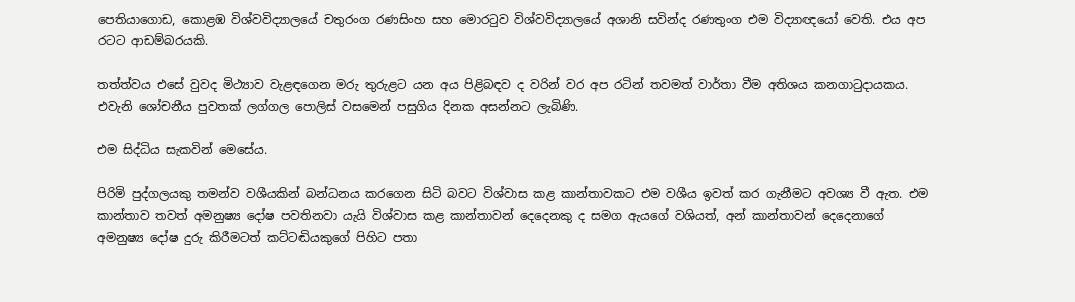පෙතියාගොඩ, කොළඹ විශ්වවිද්‍යාලයේ චතුරංග රණසිංහ සහ මොරටුව විශ්වවිද්‍යාලයේ අශානි සවින්ද රණතුංග එම විද්‍යාඥයෝ වෙති. එය අප රටට ආඩම්බරයකි.

තත්ත්වය එසේ වුවද මිථ්‍යාව වැළඳගෙන මරු තුරුළට යන අය පිළිබඳව ද වරින් වර අප රටින් තවමත් වාර්තා වීම අතිශය කනගාටුදායකය. එවැනි ශෝචනීය පුවතක් ලග්ගල පොලිස් වසමෙන් පසුගිය දිනක අසන්නට ලැබිණි.

එම සිද්ධිය සැකවින් මෙසේය.

පිරිමි පුද්ගලයකු තමන්ව වශීයකින් බන්ධනය කරගෙන සිටි බවට විශ්වාස කළ කාන්තාවකට එම වශීය ඉවත් කර ගැනීමට අවශ්‍ය වී ඇත. එම කාන්තාව තවත් අමනුෂ්‍ය දෝෂ පවතිනවා යැයි විශ්වාස කළ කාන්තාවන් දෙදෙනකු ද සමග ඇයගේ වශියත්, අන් කාන්තාවන් දෙදෙනාගේ අමනුෂ්‍ය දෝෂ දුරු කිරීමටත් කට්ටඬියකුගේ පිහිට පතා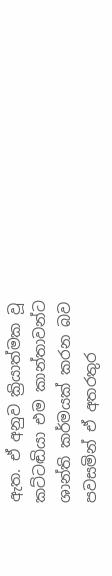ඇත. ඒ අනුව ක්‍රියාත්මක වූ කට්ටඬියා එම කාන්තාවන්ට ශාන්ති කර්මයක් කරන බව පවසමින් ඒ අතරතුර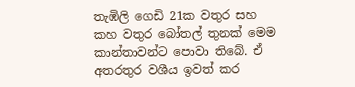තැඹිලි ගෙඩි 21ක වතුර සහ කහ වතුර බෝතල් තුනක් මෙම කාන්තාවන්ට පොවා තිබේ. ඒ අතරතුර වශීය ඉවත් කර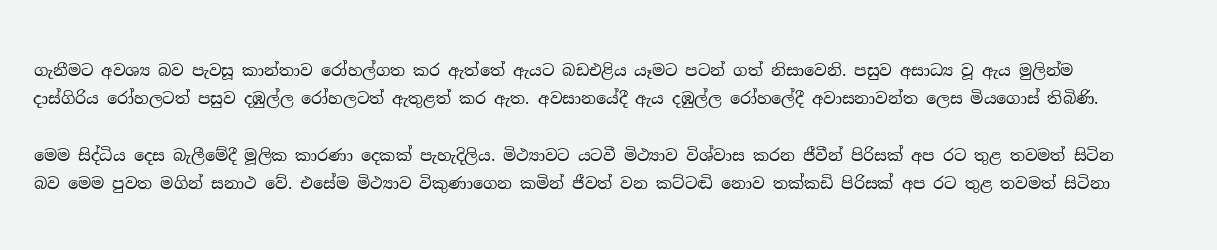ගැනීමට අවශ්‍ය බව පැවසූ කාන්තාව රෝහල්ගත කර ඇත්තේ ඇයට බඩඑළිය යෑමට පටන් ගත් නිසාවෙනි. පසුව අසාධ්‍ය වූ ඇය මුලින්ම දාස්ගිරිය රෝහලටත් පසුව දඹුල්ල රෝහලටත් ඇතුළත් කර ඇත. අවසානයේදී ඇය දඹුල්ල රෝහලේදී අවාසනාවන්ත ලෙස මියගොස් තිබිණි.

මෙම සිද්ධිය දෙස බැලීමේදී මූලික කාරණා දෙකක් පැහැදිලිය. මිථ්‍යාවට යටවී මිථ්‍යාව විශ්වාස කරන ජීවීන් පිරිසක් අප රට තුළ තවමත් සිටින බව මෙම පුවත මගින් සනාථ වේ. එසේම මිථ්‍යාව විකුණාගෙන කමින් ජීවත් වන කට්ටඬි නොව තක්කඩි පිරිසක් අප රට තුළ තවමත් සිටිනා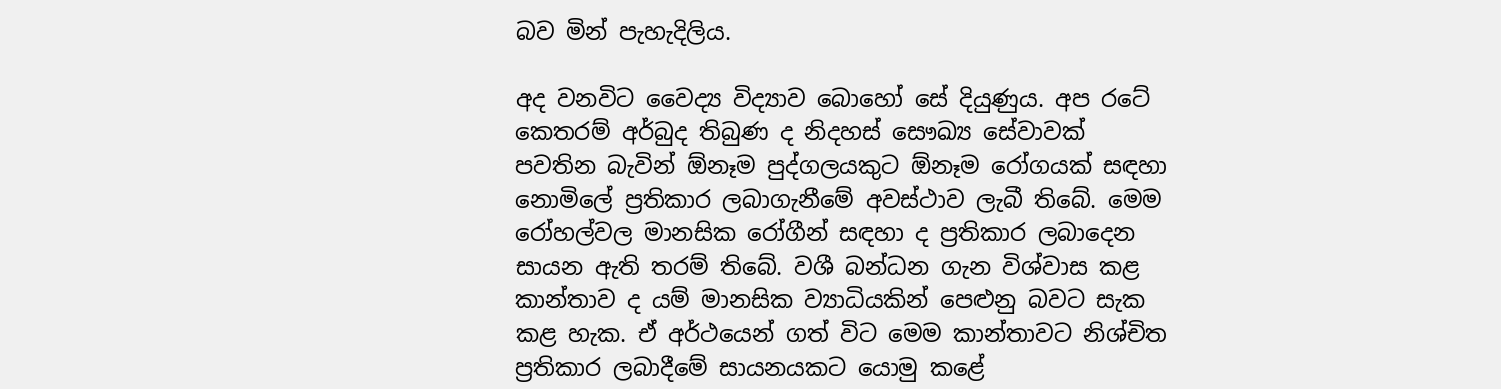බව මින් පැහැදිලිය.

අද වනවිට වෛද්‍ය විද්‍යාව බොහෝ සේ දියුණුය. අප රටේ කෙතරම් අර්බුද තිබුණ ද නිදහස් සෞඛ්‍ය සේවාවක් පවතින බැවින් ඕනෑම පුද්ගලයකුට ඕනෑම රෝගයක් සඳහා නොමිලේ ප්‍රතිකාර ලබාගැනීමේ අවස්ථාව ලැබී තිබේ. මෙම රෝහල්වල මානසික රෝගීන් සඳහා ද ප්‍රතිකාර ලබාදෙන සායන ඇති තරම් තිබේ. වශී බන්ධන ගැන විශ්වාස කළ කාන්තාව ද යම් මානසික ව්‍යාධියකින් පෙළුනු බවට සැක කළ හැක. ඒ අර්ථයෙන් ගත් විට මෙම කාන්තාවට නිශ්චිත ප්‍රතිකාර ලබාදීමේ සායනයකට යොමු කළේ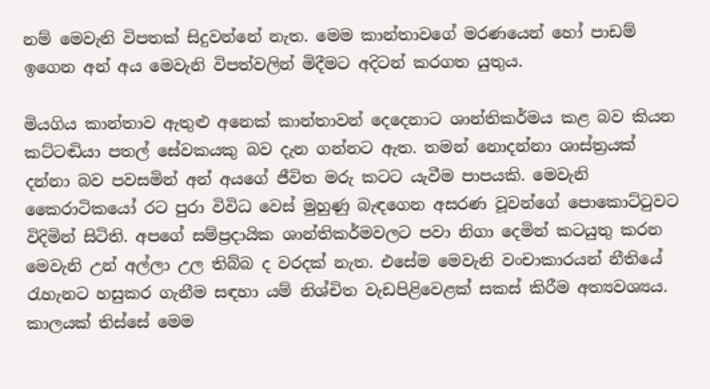නම් මෙවැනි විපතක් සිදුවන්නේ නැත. මෙම කාන්තාවගේ මරණයෙන් හෝ පාඩම් ඉගෙන අන් අය මෙවැනි විපත්වලින් මිදීමට අදිටන් කරගත යුතුය.

මියගිය කාන්තාව ඇතුළු අනෙක් කාන්තාවන් දෙදෙනාට ශාන්තිකර්මය කළ බව කියන කට්ටඬියා පතල් සේවකයකු බව දැන ගන්නට ඇත. තමන් නොදන්නා ශාස්ත්‍රයක් දන්නා බව පවසමින් අන් අයගේ ජීවිත මරු කටට යැවීම පාපයකි. මෙවැනි කෛරාටිකයෝ රට පුරා විවිධ වෙස් මුහුණු බැඳගෙන අසරණ වූවන්ගේ පොකොට්ටුවට විදිමින් සිටිති. අපගේ සම්ප්‍රදායික ශාන්තිකර්මවලට පවා නිගා දෙමින් කටයුතු කරන මෙවැනි උන් අල්ලා උල තිබ්බ ද වරදක් නැත. එසේම මෙවැනි වංචාකාරයන් නීතියේ රැහැනට හසුකර ගැනීම සඳහා යම් නිශ්චිත වැඩපිළිවෙළක් සකස් කිරීම අත්‍යවශ්‍යය. කාලයක් තිස්සේ මෙම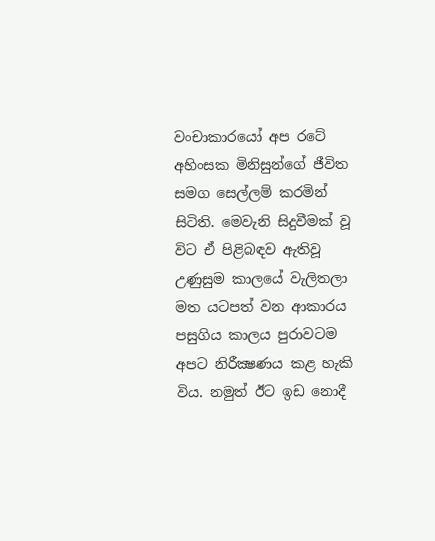වංචාකාරයෝ අප රටේ අහිංසක මිනිසුන්ගේ ජීවිත සමග සෙල්ලම් කරමින් සිටිති. මෙවැනි සිදුවීමක් වූ විට ඒ පිළිබඳව ඇතිවූ උණුසුම කාලයේ වැලිතලා මත යටපත් වන ආකාරය පසුගිය කාලය පුරාවටම අපට නිරීක්‍ෂණය කළ හැකි විය. නමුත් ඊට ඉඩ නොදී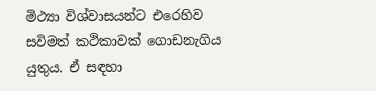මිථ්‍යා විශ්වාසයන්ට එරෙහිව සවිමත් කථිකාවක් ගොඩනැගිය යුතුය. ඒ සඳහා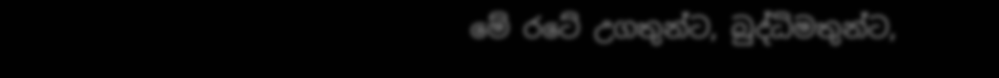මේ රටේ උගතුන්ට, බුද්ධිමතුන්ට,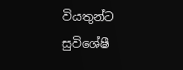වියතුන්ට සුවිශේෂී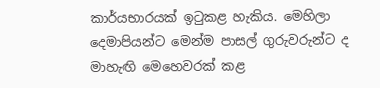කාර්යභාරයක් ඉටුකළ හැකිය. මෙහිලා දෙමාපියන්ට මෙන්ම පාසල් ගුරුවරුන්ට ද මාහැඟි මෙහෙවරක් කළ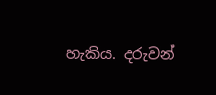හැකිය. දරුවන්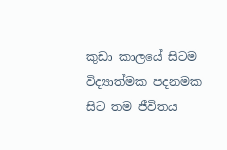කුඩා කාලයේ සිටම විද්‍යාත්මක පදනමක සිට තම ජීවිතය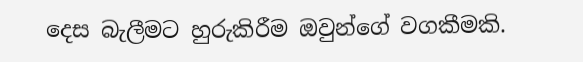දෙස බැලීමට හුරුකිරීම ඔවුන්ගේ වගකීමකි.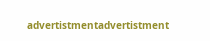advertistmentadvertistment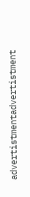advertistmentadvertistment